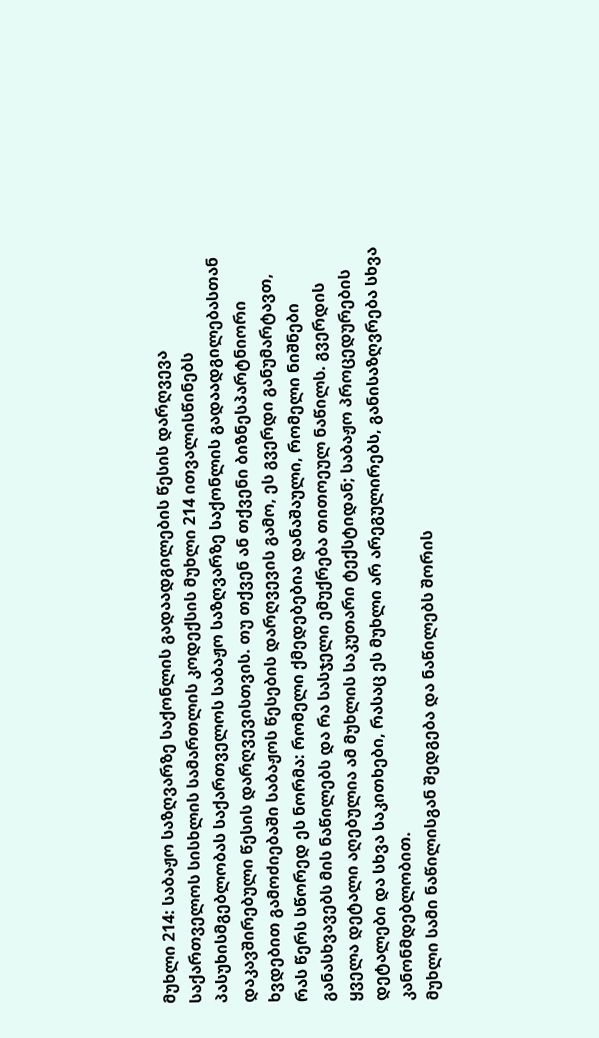მუხლი 214: საბაჟო საზღვარზე საქონლის გადაადგილების წესის დარღვევა
საქართველოს სისხლის სამართლის კოდექსის მუხლი 214 ითვალისწინებს პასუხისმგებლობას საქართველოს საბაჟო საზღვარზე საქონლის გადაადგილებასთან დაკავშირებული წესის დარღვევისთვის. თუ თქვენ ან თქვენი ბიზნესპარტნიორი ხვდებით გამოძიებაში საბაჟოს წესების დარღვევის გამო, ეს გვერდი განუმარტავთ, რას წერს სწორედ ეს ნორმა: რომელი ქმედებებია დანაშაული, რომელი ნიშნები განასხვავებს მის ნაწილებს და რა სასჯელი ემუქრება თითოეულ ნაწილს. გვერდის ყველა დეტალი აღებულია ამ მუხლის საკუთარი ტექსტიდან; საბაჟო პროცედურების დეტალები და სხვა საკითხები, რასაც ეს მუხლი არ არეგულირებს, განისაზღვრება სხვა კანონმდებლობით.
მუხლი სამი ნაწილისგან შედგება და ნაწილებს შორის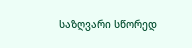საზღვარი სწორედ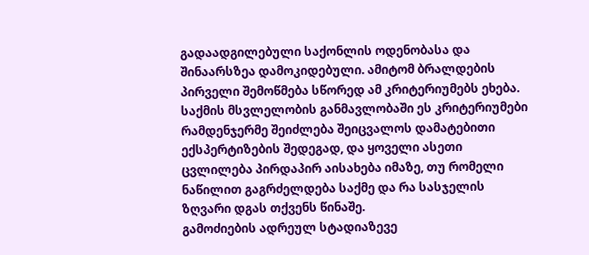გადაადგილებული საქონლის ოდენობასა და შინაარსზეა დამოკიდებული. ამიტომ ბრალდების პირველი შემოწმება სწორედ ამ კრიტერიუმებს ეხება. საქმის მსვლელობის განმავლობაში ეს კრიტერიუმები რამდენჯერმე შეიძლება შეიცვალოს დამატებითი ექსპერტიზების შედეგად, და ყოველი ასეთი ცვლილება პირდაპირ აისახება იმაზე, თუ რომელი ნაწილით გაგრძელდება საქმე და რა სასჯელის ზღვარი დგას თქვენს წინაშე.
გამოძიების ადრეულ სტადიაზევე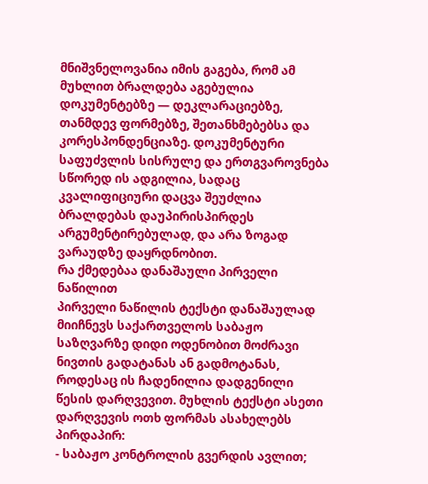მნიშვნელოვანია იმის გაგება, რომ ამ მუხლით ბრალდება აგებულია დოკუმენტებზე — დეკლარაციებზე, თანმდევ ფორმებზე, შეთანხმებებსა და კორესპონდენციაზე. დოკუმენტური საფუძვლის სისრულე და ერთგვაროვნება სწორედ ის ადგილია, სადაც კვალიფიციური დაცვა შეუძლია ბრალდებას დაუპირისპირდეს არგუმენტირებულად, და არა ზოგად ვარაუდზე დაყრდნობით.
რა ქმედებაა დანაშაული პირველი ნაწილით
პირველი ნაწილის ტექსტი დანაშაულად მიიჩნევს საქართველოს საბაჟო საზღვარზე დიდი ოდენობით მოძრავი ნივთის გადატანას ან გადმოტანას, როდესაც ის ჩადენილია დადგენილი წესის დარღვევით. მუხლის ტექსტი ასეთი დარღვევის ოთხ ფორმას ასახელებს პირდაპირ:
- საბაჟო კონტროლის გვერდის ავლით;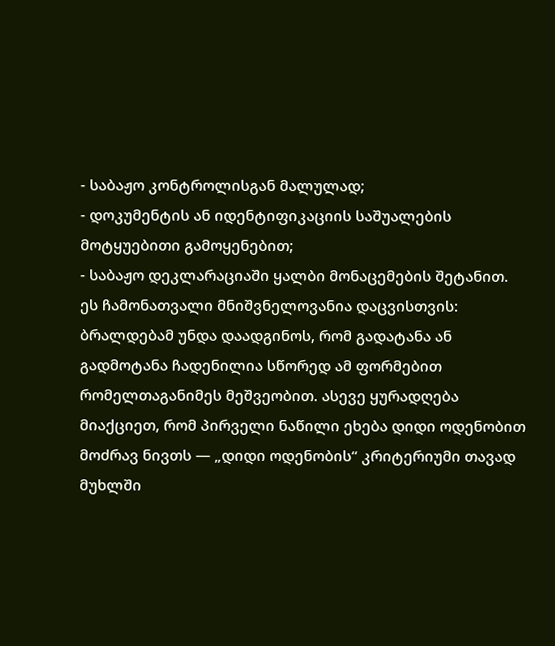- საბაჟო კონტროლისგან მალულად;
- დოკუმენტის ან იდენტიფიკაციის საშუალების მოტყუებითი გამოყენებით;
- საბაჟო დეკლარაციაში ყალბი მონაცემების შეტანით.
ეს ჩამონათვალი მნიშვნელოვანია დაცვისთვის: ბრალდებამ უნდა დაადგინოს, რომ გადატანა ან გადმოტანა ჩადენილია სწორედ ამ ფორმებით რომელთაგანიმეს მეშვეობით. ასევე ყურადღება მიაქციეთ, რომ პირველი ნაწილი ეხება დიდი ოდენობით მოძრავ ნივთს — „დიდი ოდენობის“ კრიტერიუმი თავად მუხლში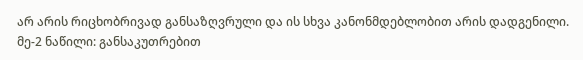არ არის რიცხობრივად განსაზღვრული და ის სხვა კანონმდებლობით არის დადგენილი.
მე-2 ნაწილი: განსაკუთრებით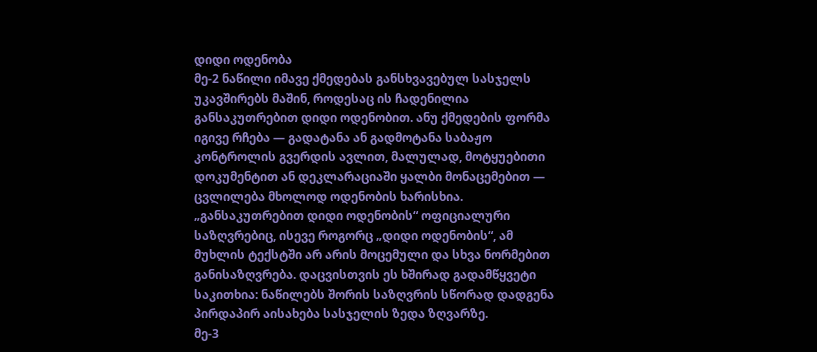დიდი ოდენობა
მე-2 ნაწილი იმავე ქმედებას განსხვავებულ სასჯელს უკავშირებს მაშინ, როდესაც ის ჩადენილია განსაკუთრებით დიდი ოდენობით. ანუ ქმედების ფორმა იგივე რჩება — გადატანა ან გადმოტანა საბაჟო კონტროლის გვერდის ავლით, მალულად, მოტყუებითი დოკუმენტით ან დეკლარაციაში ყალბი მონაცემებით — ცვლილება მხოლოდ ოდენობის ხარისხია. „განსაკუთრებით დიდი ოდენობის“ ოფიციალური საზღვრებიც, ისევე როგორც „დიდი ოდენობის“, ამ მუხლის ტექსტში არ არის მოცემული და სხვა ნორმებით განისაზღვრება. დაცვისთვის ეს ხშირად გადამწყვეტი საკითხია: ნაწილებს შორის საზღვრის სწორად დადგენა პირდაპირ აისახება სასჯელის ზედა ზღვარზე.
მე-3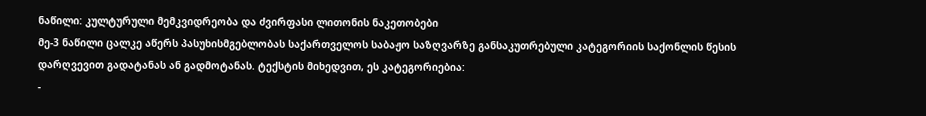ნაწილი: კულტურული მემკვიდრეობა და ძვირფასი ლითონის ნაკეთობები
მე-3 ნაწილი ცალკე აწერს პასუხისმგებლობას საქართველოს საბაჟო საზღვარზე განსაკუთრებული კატეგორიის საქონლის წესის დარღვევით გადატანას ან გადმოტანას. ტექსტის მიხედვით, ეს კატეგორიებია:
-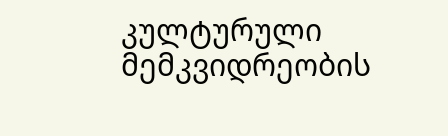კულტურული მემკვიდრეობის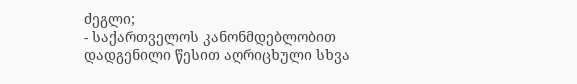ძეგლი;
- საქართველოს კანონმდებლობით დადგენილი წესით აღრიცხული სხვა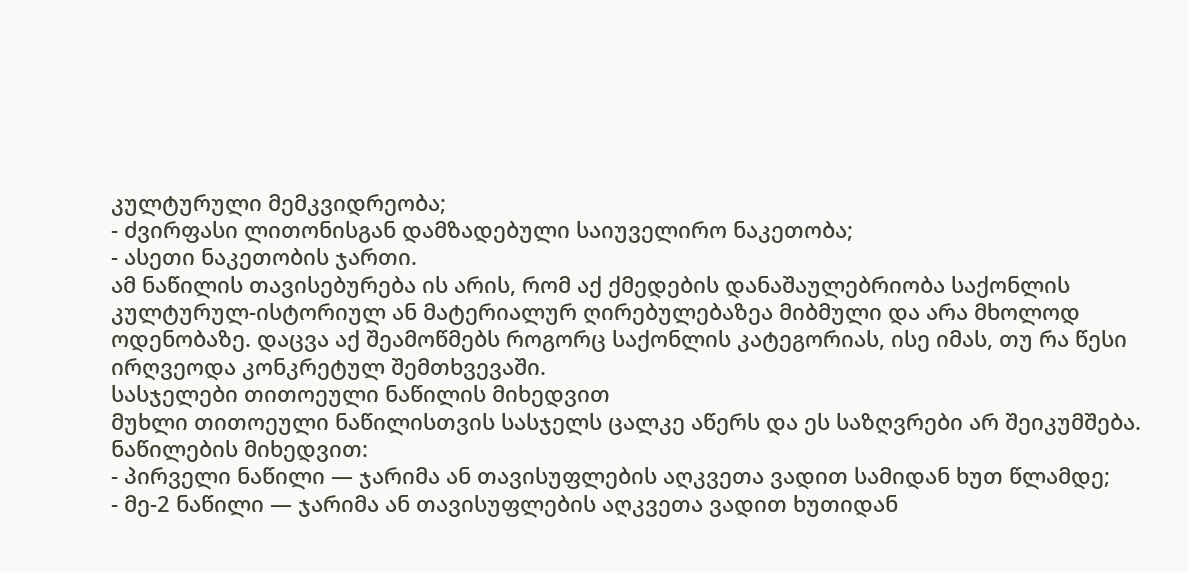კულტურული მემკვიდრეობა;
- ძვირფასი ლითონისგან დამზადებული საიუველირო ნაკეთობა;
- ასეთი ნაკეთობის ჯართი.
ამ ნაწილის თავისებურება ის არის, რომ აქ ქმედების დანაშაულებრიობა საქონლის კულტურულ-ისტორიულ ან მატერიალურ ღირებულებაზეა მიბმული და არა მხოლოდ ოდენობაზე. დაცვა აქ შეამოწმებს როგორც საქონლის კატეგორიას, ისე იმას, თუ რა წესი ირღვეოდა კონკრეტულ შემთხვევაში.
სასჯელები თითოეული ნაწილის მიხედვით
მუხლი თითოეული ნაწილისთვის სასჯელს ცალკე აწერს და ეს საზღვრები არ შეიკუმშება. ნაწილების მიხედვით:
- პირველი ნაწილი — ჯარიმა ან თავისუფლების აღკვეთა ვადით სამიდან ხუთ წლამდე;
- მე-2 ნაწილი — ჯარიმა ან თავისუფლების აღკვეთა ვადით ხუთიდან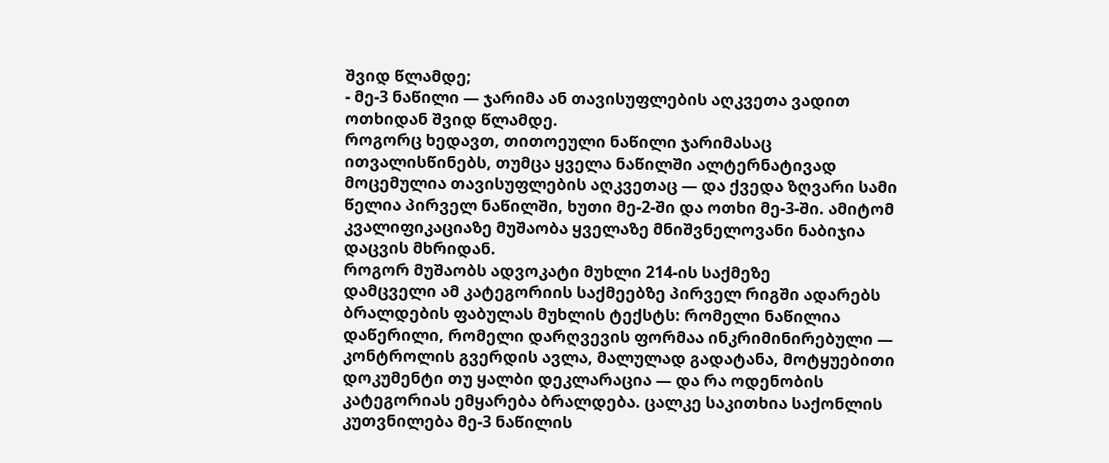შვიდ წლამდე;
- მე-3 ნაწილი — ჯარიმა ან თავისუფლების აღკვეთა ვადით ოთხიდან შვიდ წლამდე.
როგორც ხედავთ, თითოეული ნაწილი ჯარიმასაც ითვალისწინებს, თუმცა ყველა ნაწილში ალტერნატივად მოცემულია თავისუფლების აღკვეთაც — და ქვედა ზღვარი სამი წელია პირველ ნაწილში, ხუთი მე-2-ში და ოთხი მე-3-ში. ამიტომ კვალიფიკაციაზე მუშაობა ყველაზე მნიშვნელოვანი ნაბიჯია დაცვის მხრიდან.
როგორ მუშაობს ადვოკატი მუხლი 214-ის საქმეზე
დამცველი ამ კატეგორიის საქმეებზე პირველ რიგში ადარებს ბრალდების ფაბულას მუხლის ტექსტს: რომელი ნაწილია დაწერილი, რომელი დარღვევის ფორმაა ინკრიმინირებული — კონტროლის გვერდის ავლა, მალულად გადატანა, მოტყუებითი დოკუმენტი თუ ყალბი დეკლარაცია — და რა ოდენობის კატეგორიას ემყარება ბრალდება. ცალკე საკითხია საქონლის კუთვნილება მე-3 ნაწილის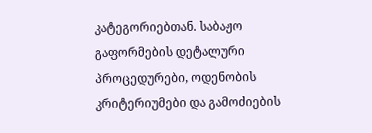კატეგორიებთან. საბაჟო გაფორმების დეტალური პროცედურები, ოდენობის კრიტერიუმები და გამოძიების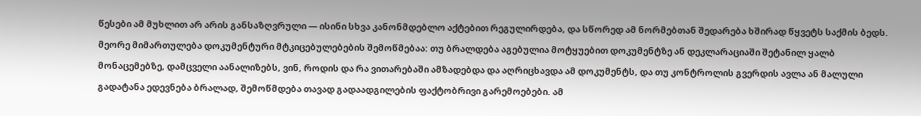წესები ამ მუხლით არ არის განსაზღვრული — ისინი სხვა კანონმდებლო აქტებით რეგულირდება, და სწორედ ამ ნორმებთან შედარება ხშირად წყვეტს საქმის ბედს.
მეორე მიმართულება დოკუმენტური მტკიცებულებების შემოწმებაა: თუ ბრალდება აგებულია მოტყუებით დოკუმენტზე ან დეკლარაციაში შეტანილ ყალბ მონაცემებზე, დამცველი აანალიზებს, ვინ, როდის და რა ვითარებაში ამზადებდა და აღრიცხავდა ამ დოკუმენტს, და თუ კონტროლის გვერდის ავლა ან მალული გადატანა ედევნება ბრალად, შემოწმდება თავად გადაადგილების ფაქტობრივი გარემოებები. ამ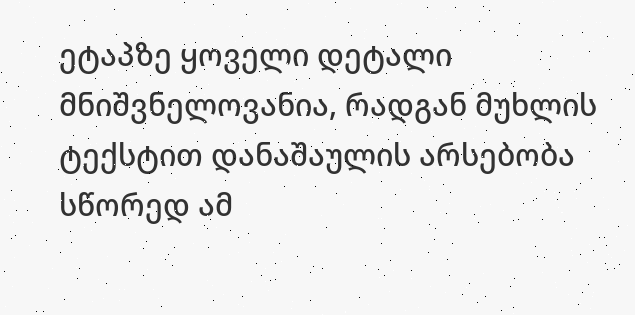ეტაპზე ყოველი დეტალი მნიშვნელოვანია, რადგან მუხლის ტექსტით დანაშაულის არსებობა სწორედ ამ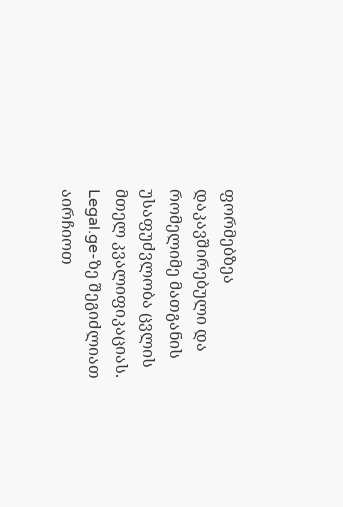ფორმებზეა დაკავშირებული და რომელიმე მათგანის უსაფუძვლობა ცვლის მთელ კვალიფიკაციას.
Legal.ge-ზე შეგიძლიათ აირჩიოთ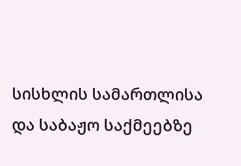სისხლის სამართლისა და საბაჟო საქმეებზე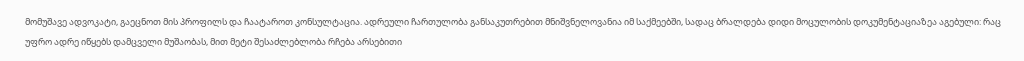მომუშავე ადვოკატი, გაეცნოთ მის პროფილს და ჩაატაროთ კონსულტაცია. ადრეული ჩართულობა განსაკუთრებით მნიშვნელოვანია იმ საქმეებში, სადაც ბრალდება დიდი მოცულობის დოკუმენტაციაზეა აგებული: რაც უფრო ადრე იწყებს დამცველი მუშაობას, მით მეტი შესაძლებლობა რჩება არსებითი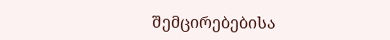შემცირებებისა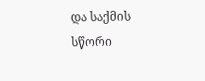და საქმის სწორი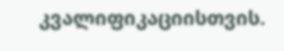კვალიფიკაციისთვის.